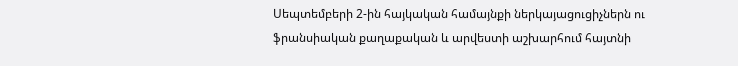Սեպտեմբերի 2-ին հայկական համայնքի ներկայացուցիչներն ու ֆրանսիական քաղաքական և արվեստի աշխարհում հայտնի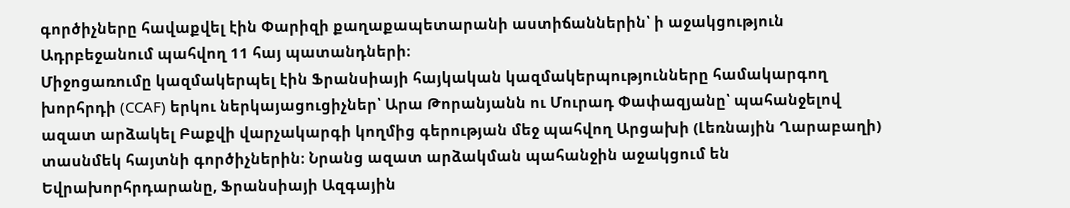գործիչները հավաքվել էին Փարիզի քաղաքապետարանի աստիճաններին՝ ի աջակցություն Ադրբեջանում պահվող 11 հայ պատանդների։
Միջոցառումը կազմակերպել էին Ֆրանսիայի հայկական կազմակերպությունները համակարգող խորհրդի (CCAF) երկու ներկայացուցիչներ՝ Արա Թորանյանն ու Մուրադ Փափազյանը՝ պահանջելով ազատ արձակել Բաքվի վարչակարգի կողմից գերության մեջ պահվող Արցախի (Լեռնային Ղարաբաղի) տասնմեկ հայտնի գործիչներին։ Նրանց ազատ արձակման պահանջին աջակցում են Եվրախորհրդարանը, Ֆրանսիայի Ազգային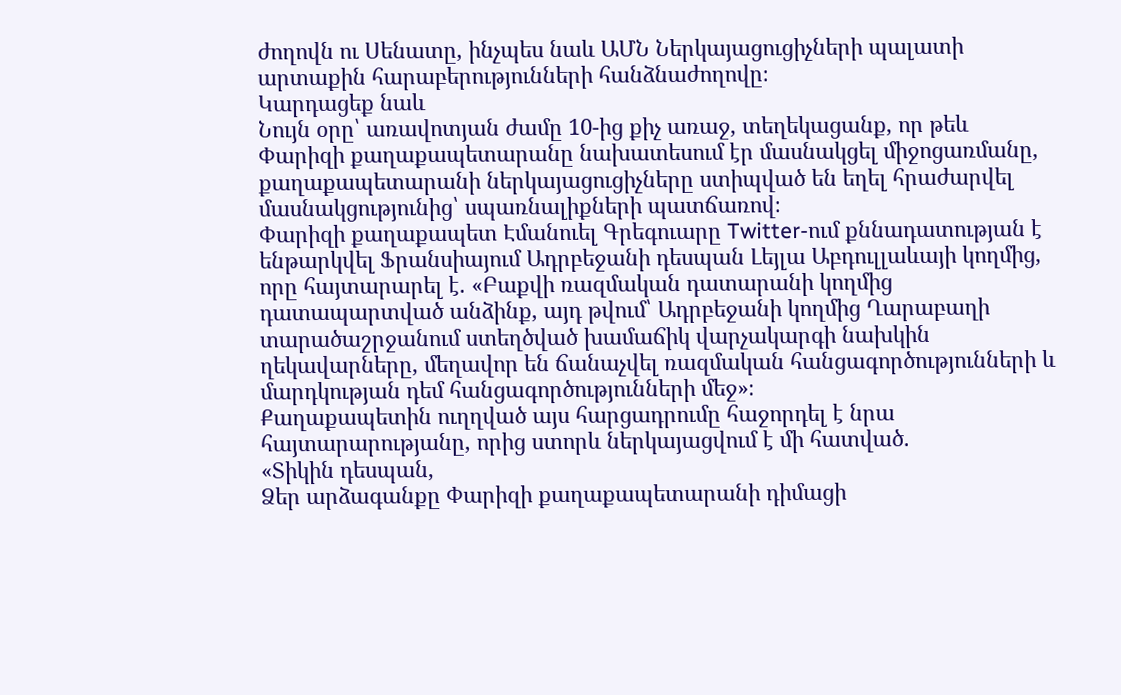ժողովն ու Սենատը, ինչպես նաև ԱՄՆ Ներկայացուցիչների պալատի արտաքին հարաբերությունների հանձնաժողովը։
Կարդացեք նաև
Նույն օրը՝ առավոտյան ժամը 10-ից քիչ առաջ, տեղեկացանք, որ թեև Փարիզի քաղաքապետարանը նախատեսում էր մասնակցել միջոցառմանը, քաղաքապետարանի ներկայացուցիչները ստիպված են եղել հրաժարվել մասնակցությունից՝ սպառնալիքների պատճառով։
Փարիզի քաղաքապետ Էմանուել Գրեգուարը Twitter-ում քննադատության է ենթարկվել Ֆրանսիայում Ադրբեջանի դեսպան Լեյլա Աբդուլլաևայի կողմից, որը հայտարարել է. «Բաքվի ռազմական դատարանի կողմից դատապարտված անձինք, այդ թվում՝ Ադրբեջանի կողմից Ղարաբաղի տարածաշրջանում ստեղծված խամաճիկ վարչակարգի նախկին ղեկավարները, մեղավոր են ճանաչվել ռազմական հանցագործությունների և մարդկության դեմ հանցագործությունների մեջ»։
Քաղաքապետին ուղղված այս հարցադրումը հաջորդել է նրա հայտարարությանը, որից ստորև ներկայացվում է մի հատված.
«Տիկին դեսպան,
Ձեր արձագանքը Փարիզի քաղաքապետարանի դիմացի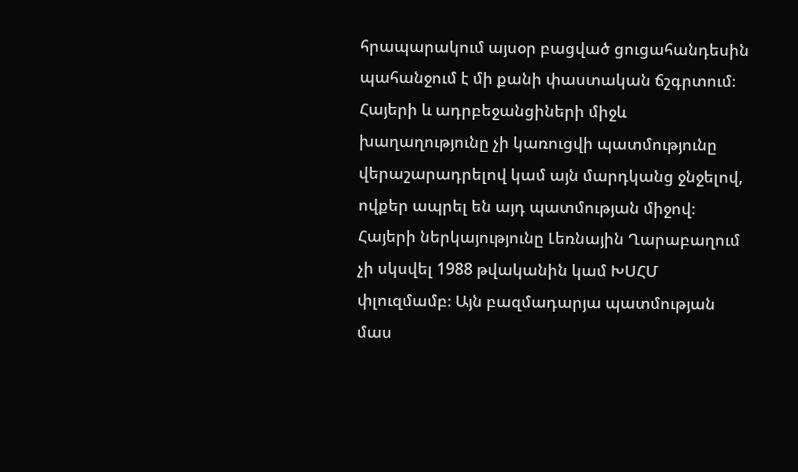հրապարակում այսօր բացված ցուցահանդեսին պահանջում է մի քանի փաստական ճշգրտում։
Հայերի և ադրբեջանցիների միջև խաղաղությունը չի կառուցվի պատմությունը վերաշարադրելով կամ այն մարդկանց ջնջելով, ովքեր ապրել են այդ պատմության միջով։ Հայերի ներկայությունը Լեռնային Ղարաբաղում չի սկսվել 1988 թվականին կամ ԽՍՀՄ փլուզմամբ։ Այն բազմադարյա պատմության մաս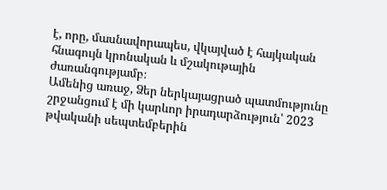է, որը, մասնավորապես, վկայված է հայկական հնագույն կրոնական և մշակութային ժառանգությամբ։
Ամենից առաջ, Ձեր ներկայացրած պատմությունը շրջանցում է մի կարևոր իրադարձություն՝ 2023 թվականի սեպտեմբերին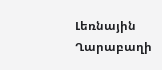Լեռնային Ղարաբաղի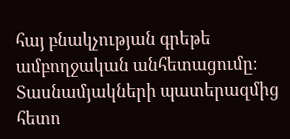հայ բնակչության գրեթե ամբողջական անհետացումը։
Տասնամյակների պատերազմից հետո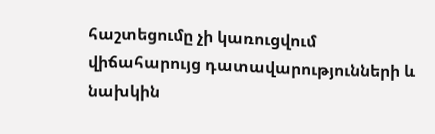հաշտեցումը չի կառուցվում վիճահարույց դատավարությունների և նախկին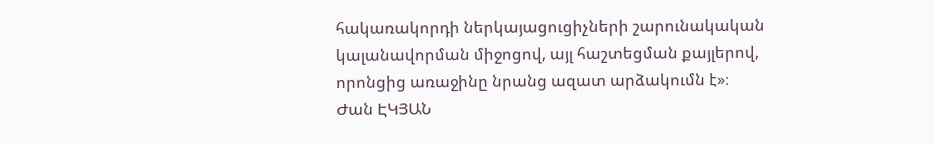հակառակորդի ներկայացուցիչների շարունակական կալանավորման միջոցով, այլ հաշտեցման քայլերով, որոնցից առաջինը նրանց ազատ արձակումն է»։
Ժան ԷԿՅԱՆ